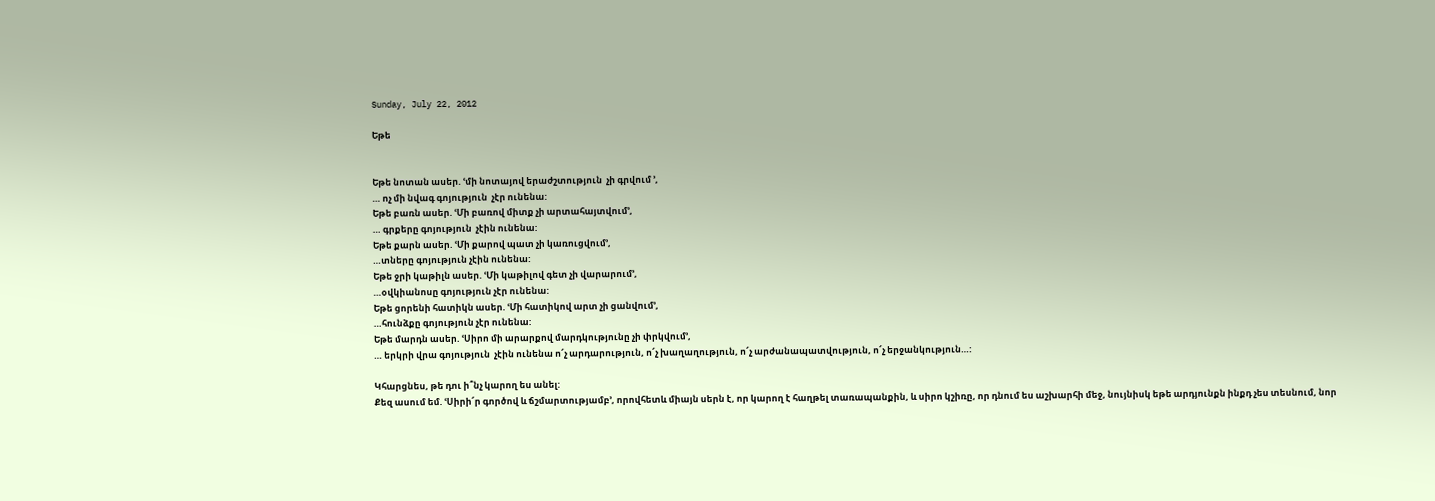Sunday, July 22, 2012

Եթե


Եթե նոտան ասեր. ՙմի նոտայով երաժշտություն  չի գրվում ՚,
… ոչ մի նվագ գոյություն  չէր ունենա:
Եթե բառն ասեր. ՙՄի բառով միտք չի արտահայտվում՚,
… գրքերը գոյություն  չէին ունենա:
Եթե քարն ասեր. ՙՄի քարով պատ չի կառուցվում՚,
…տները գոյություն չէին ունենա:
Եթե ջրի կաթիլն ասեր. ՙՄի կաթիլով գետ չի վարարում՚,
…օվկիանոսը գոյություն չէր ունենա:
Եթե ցորենի հատիկն ասեր. ՙՄի հատիկով արտ չի ցանվում՚,
…հունձքը գոյություն չէր ունենա:
Եթե մարդն ասեր. ՙՍիրո մի արարքով մարդկությունը չի փրկվում՚,
… երկրի վրա գոյություն  չէին ունենա ո՜չ արդարություն, ո՜չ խաղաղություն, ո՜չ արժանապատվություն, ո՜չ երջանկություն…:

Կհարցնես, թե դու ի՞նչ կարող ես անել:
Քեզ ասում եմ. ՙՍիրի՜ր գործով և ճշմարտությամբ՚, որովհետև միայն սերն է, որ կարող է հաղթել տառապանքին, և սիրո կշիռը, որ դնում ես աշխարհի մեջ, նույնիսկ եթե արդյունքն ինքդ չես տեսնում, նոր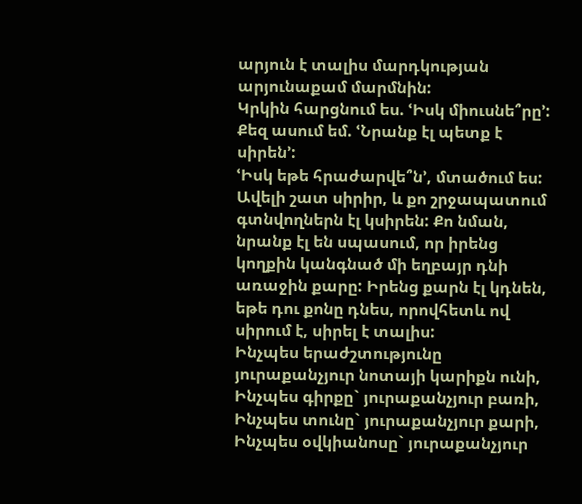արյուն է տալիս մարդկության արյունաքամ մարմնին:
Կրկին հարցնում ես. ՙԻսկ միուսնե՞րը՚:
Քեզ ասում եմ. ՙՆրանք էլ պետք է սիրեն՚:
ՙԻսկ եթե հրաժարվե՞ն՚, մտածում ես:
Ավելի շատ սիրիր, և քո շրջապատում գտնվողներն էլ կսիրեն: Քո նման, նրանք էլ են սպասում, որ իրենց կողքին կանգնած մի եղբայր դնի առաջին քարը: Իրենց քարն էլ կդնեն, եթե դու քոնը դնես, որովհետև ով սիրում է, սիրել է տալիս:
Ինչպես երաժշտությունը յուրաքանչյուր նոտայի կարիքն ունի,
Ինչպես գիրքը` յուրաքանչյուր բառի,
Ինչպես տունը` յուրաքանչյուր քարի,
Ինչպես օվկիանոսը` յուրաքանչյուր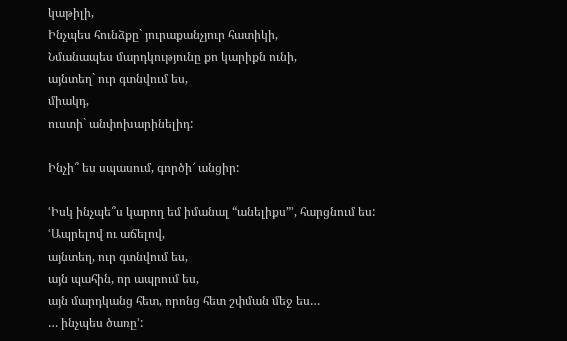կաթիլի,
Ինչպես հունձքը` յուրաքանչյուր հատիկի,
Նմանապես մարդկությունը քո կարիքն ունի,
այնտեղ` ուր գտնվում ես,
միակդ,
ուստի` անփոխարինելիդ:

Ինչի՞ ես սպասում, գործի՜ անցիր:

ՙԻսկ ինչպե՞ս կարող եմ իմանալ “անելիքս”՚, հարցնում ես:
ՙԱպրելով ու աճելով,
այնտեղ, ուր գտնվում ես,
այն պահին, որ ապրում ես,
այն մարդկանց հետ, որոնց հետ շփման մեջ ես…
… ինչպես ծառը՚: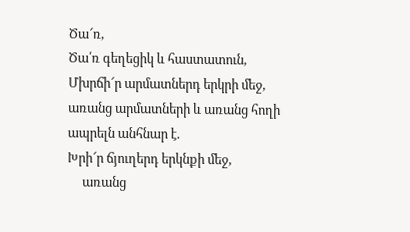Ծա՜ռ,
Ծա՛ռ գեղեցիկ և հաստատուն,
Մխրճի՜ր արմատներդ երկրի մեջ,
առանց արմատների և առանց հողի ապրելն անհնար է.
Խրի՜ր ճյուղերդ երկնքի մեջ,
     առանց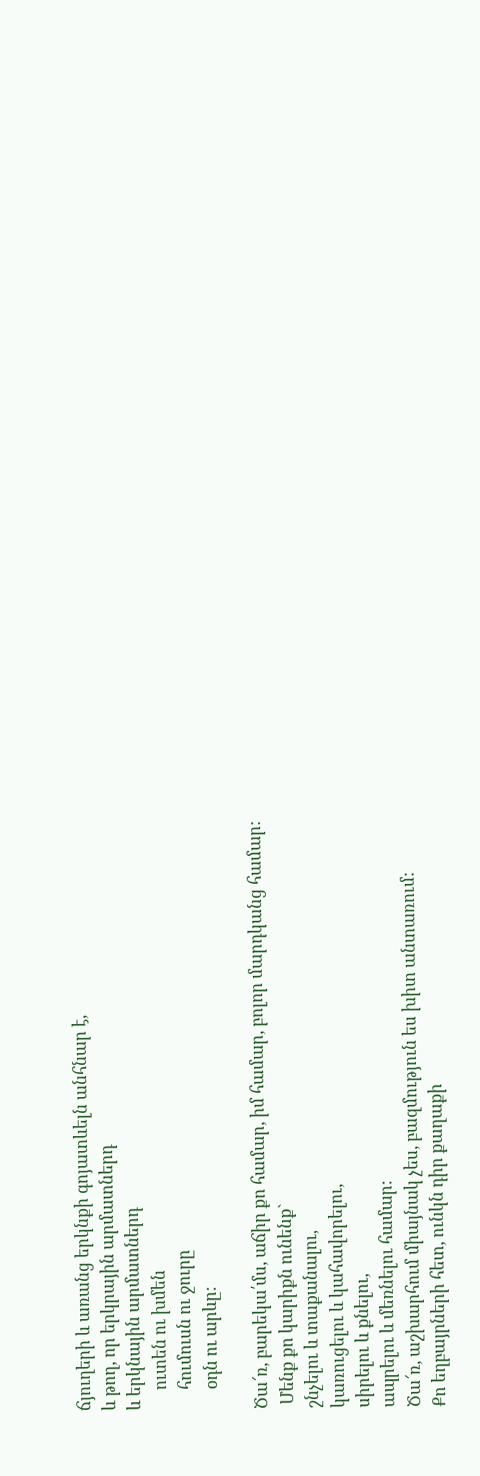ճյուղերի և առանց երկնքի գոյատևելն անհնար է,
և թող, որ երկրային արմատներդ
և երկնային արմատներդ
     ուտեն ու խմեն
     հումուսն ու ջուրը
     օդն ու արևը:

Ծա՜ռ, բարեկա՛մս, աճիր քո համար, իմ համար, բոլոր մարդկանց համար:
 Մենք քո կարիքն ունենք`
շնչելու և տաքանալու,
կառուցելու և կահավորելու,
սիրելու և քնելու,
ապրելու և մեռնելու համար:
Ծա՜ռ, աշխարհում միայնակ չես, բազմություն ես խիտ անտառում:
Քո եղբայրների հետ, ունկն դիր քաղաքի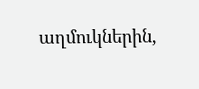աղմուկներին,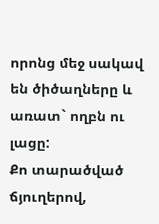որոնց մեջ սակավ են ծիծաղները և առատ` ողբն ու լացը:
Քո տարածված ճյուղերով,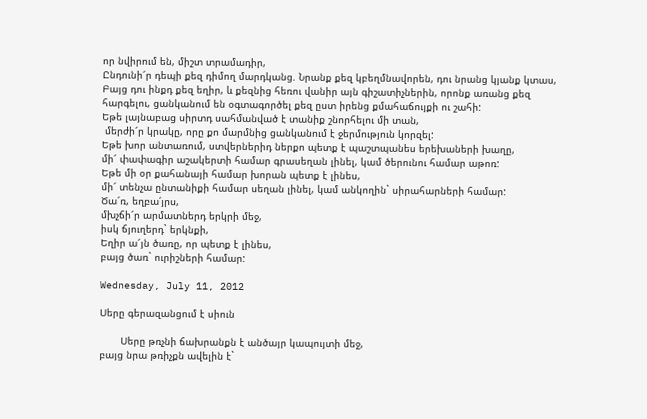որ նվիրում են, միշտ տրամադիր,
Ընդունի՜ր դեպի քեզ դիմող մարդկանց. Նրանք քեզ կբեղմնավորեն, դու նրանց կյանք կտաս,
Բայց դու ինքդ քեզ եղիր, և քեզնից հեռու վանիր այն գիշատիչներին, որոնք առանց քեզ հարգելու, ցանկանում են օգտագործել քեզ ըստ իրենց քմահաճույքի ու շահի:
Եթե լայնաբաց սիրտդ սահմանված է տանիք շնորհելու մի տան,
 մերժի՜ր կրակը, որը քո մարմնից ցանկանում է ջերմություն կորզել:
Եթե խոր անտառում, ստվերներիդ ներքո պետք է պաշտպանես երեխաների խաղը,
մի՜ փափագիր աշակերտի համար գրասեղան լինել, կամ ծերունու համար աթոռ:
Եթե մի օր քահանայի համար խորան պետք է լինես,
մի՜ տենչա ընտանիքի համար սեղան լինել, կամ անկողին` սիրահարների համար:
Ծա՜ռ, եղբա՛յրս,
մխչճի՜ր արմատներդ երկրի մեջ,
իսկ ճյուղերդ` երկնքի,
Եղիր ա՜յն ծառը, որ պետք է լինես,
բայց ծառ` ուրիշների համար:

Wednesday, July 11, 2012

Սերը գերազանցում է սիուն

       Սերը թռչնի ճախրանքն է անծայր կապույտի մեջ,
բայց նրա թռիչքն ավելին է`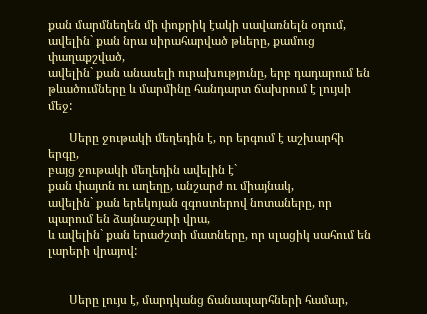քան մարմնեղեն մի փոքրիկ էակի սավառնելն օդում,
ավելին` քան նրա սիրահարված թևերը, քամուց փաղաքշված,
ավելին` քան անասելի ուրախությունը, երբ դադարում են
թևածումները և մարմինը հանդարտ ճախրում է լույսի մեջ:

       Սերը ջութակի մեղեդին է, որ երգում է աշխարհի երգը,
բայց ջութակի մեղեդին ավելին է`
քան փայտն ու աղեղը, անշարժ ու միայնակ,
ավելին` քան երեկոյան զգոստերով նոտաները, որ պարում են ձայնաշարի վրա,
և ավելին` քան երաժշտի մատները, որ սլացիկ սահում են լարերի վրայով:


       Սերը լույս է, մարդկանց ճանապարհների համար,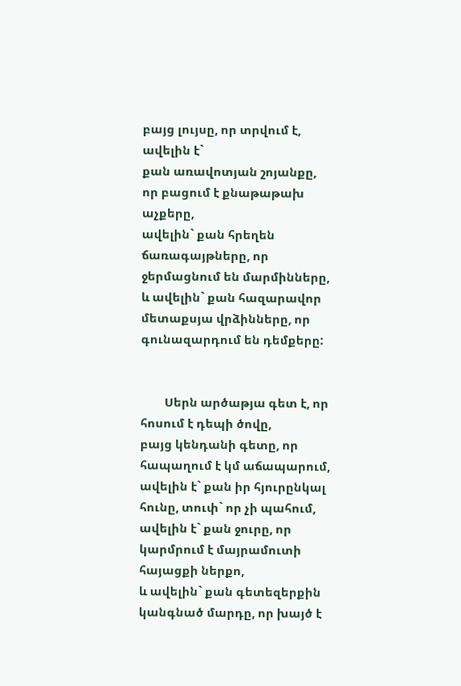բայց լույսը, որ տրվում է, ավելին է`
քան առավոտյան շոյանքը, որ բացում է քնաթաթախ աչքերը,
ավելին` քան հրեղեն ճառագայթները, որ ջերմացնում են մարմինները,
և ավելին` քան հազարավոր մետաքսյա վրձինները, որ գունազարդում են դեմքերը:


        Սերն արծաթյա գետ է, որ հոսում է դեպի ծովը,
բայց կենդանի գետը, որ հապաղում է կմ աճապարում,
ավելին է` քան իր հյուրընկալ հունը, տուփ` որ չի պահում,
ավելին է` քան ջուրը, որ կարմրում է մայրամուտի հայացքի ներքո,
և ավելին` քան գետեզերքին կանգնած մարդը, որ խայծ է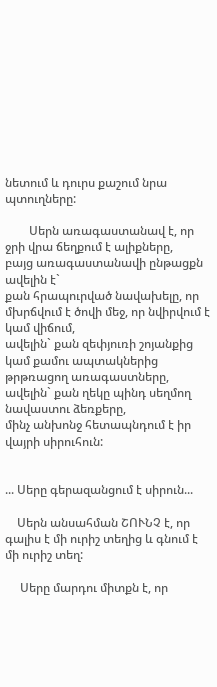նետում և դուրս քաշում նրա պտուղները:

        Սերն առագաստանավ է, որ ջրի վրա ճեղքում է ալիքները,
բայց առագաստանավի ընթացքն ավելին է`
քան հրապուրված նավախելը, որ մխրճվում է ծովի մեջ, որ նվիրվում է կամ վիճում,
ավելին` քան զեփյուռի շոյանքից կամ քամու ապտակներից թրթռացող առագաստները,
ավելին` քան ղեկը պինդ սեղմող նավաստու ձեռքերը,
մինչ անխոնջ հետապնդում է իր վայրի սիրուհուն:


... Սերը գերազանցում է սիրուն...

    Սերն անսահման ՇՈՒՆՉ է, որ գալիս է մի ուրիշ տեղից և գնում է մի ուրիշ տեղ:

     Սերը մարդու միտքն է, որ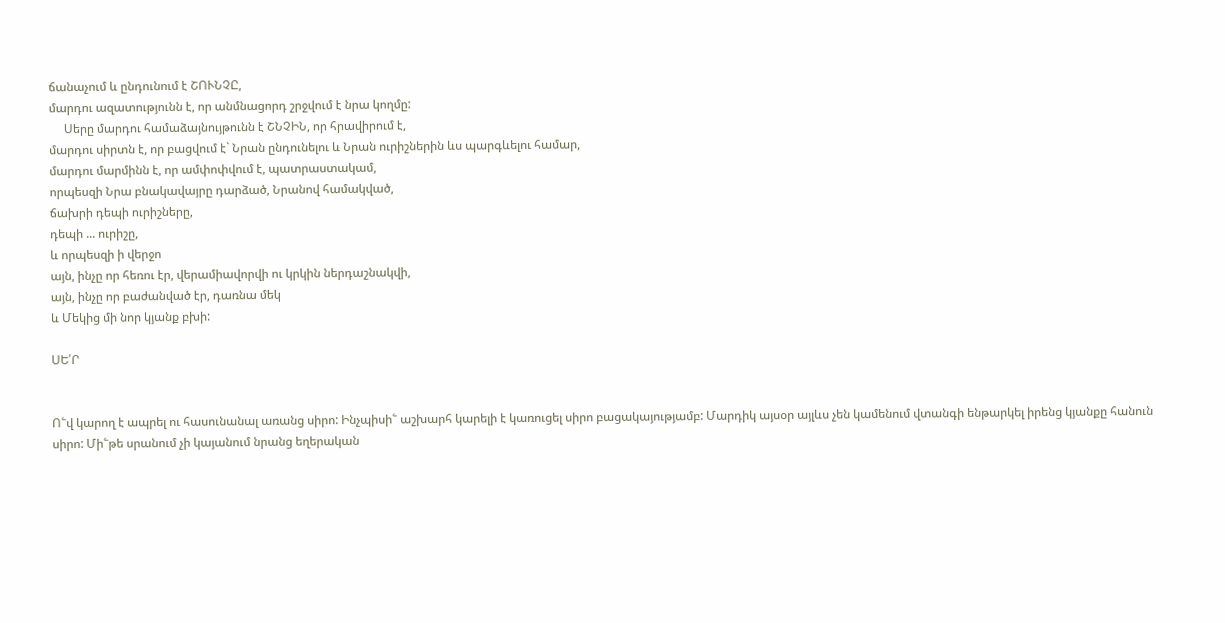ճանաչում և ընդունում է ՇՈՒՆՉԸ,
մարդու ազատությունն է, որ անմնացորդ շրջվում է նրա կողմը:
     Սերը մարդու համաձայնույթունն է ՇՆՉԻՆ, որ հրավիրում է,
մարդու սիրտն է, որ բացվում է` Նրան ընդունելու և Նրան ուրիշներին ևս պարգևելու համար,
մարդու մարմինն է, որ ամփոփվում է, պատրաստակամ,
որպեսզի Նրա բնակավայրը դարձած, Նրանով համակված,
ճախրի դեպի ուրիշները,
դեպի ... ուրիշը,
և որպեսզի ի վերջո
այն, ինչը որ հեռու էր, վերամիավորվի ու կրկին ներդաշնակվի,
այն, ինչը որ բաժանված էր, դառնա մեկ
և Մեկից մի նոր կյանք բխի:

ՍԵ՛Ր


Ո՟վ կարող է ապրել ու հասունանալ առանց սիրո: Ինչպիսի՟ աշխարհ կարելի է կառուցել սիրո բացակայությամբ: Մարդիկ այսօր այլևս չեն կամենում վտանգի ենթարկել իրենց կյանքը հանուն սիրո: Մի՟թե սրանում չի կայանում նրանց եղերական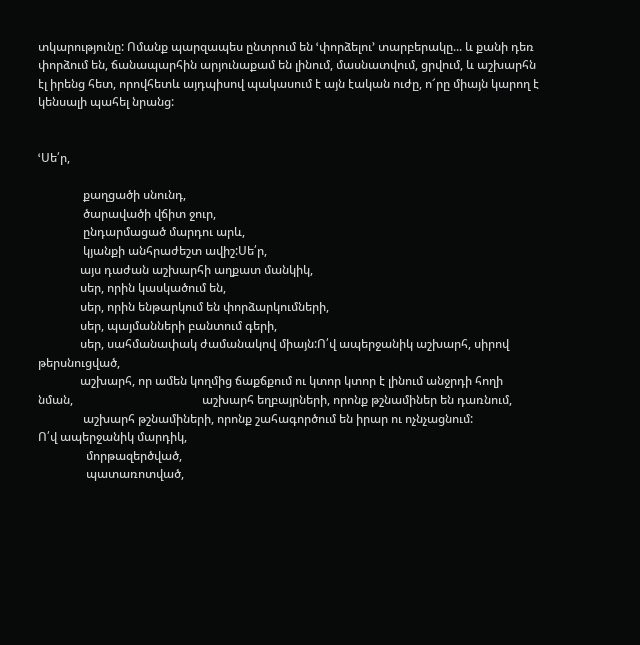տկարությունը: Ոմանք պարզապես ընտրում են ՙփորձելու՚ տարբերակը... և քանի դեռ փորձում են, ճանապարհին արյունաքամ են լինում, մասնատվում, ցրվում, և աշխարհն էլ իրենց հետ, որովհետև այդպիսով պակասում է այն էական ուժը, ո՜րը միայն կարող է կենսալի պահել նրանց:


ՙՍե՛ր,

               քաղցածի սնունդ,
               ծարավածի վճիտ ջուր,
               ընդարմացած մարդու արև,
               կյանքի անհրաժեշտ ավիշ:Սե՛ր,
              այս դաժան աշխարհի աղքատ մանկիկ,
              սեր, որին կասկածում են,
              սեր, որին ենթարկում են փորձարկումների,
              սեր, պայմանների բանտում գերի,
              սեր, սահմանափակ ժամանակով միայն:Ո՛վ ապերջանիկ աշխարհ, սիրով թերսնուցված,
              աշխարհ, որ ամեն կողմից ճաքճքում ու կտոր կտոր է լինում անջրդի հողի նման,                                           աշխարհ եղբայրների, որոնք թշնամիներ են դառնում,
               աշխարհ թշնամիների, որոնք շահագործում են իրար ու ոչնչացնում:
Ո՛վ ապերջանիկ մարդիկ,
                մորթազերծված,
                պատառոտված,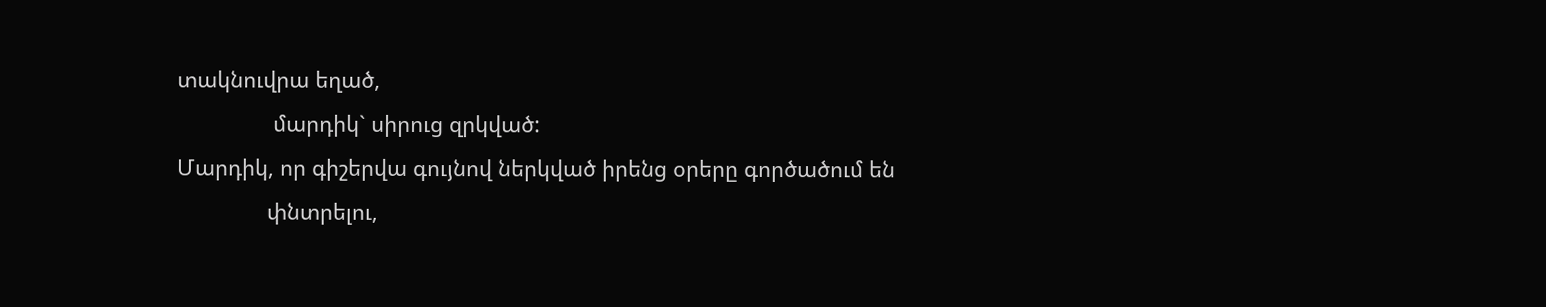տակնուվրա եղած,
                մարդիկ` սիրուց զրկված:
Մարդիկ, որ գիշերվա գույնով ներկված իրենց օրերը գործածում են
               փնտրելու,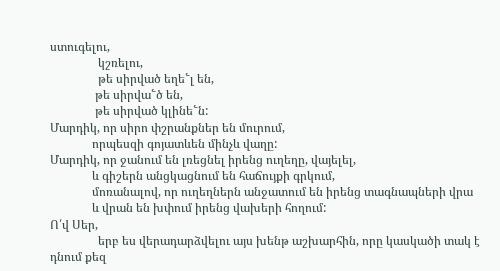ստուգելու,
                կշռելու,
                թե սիրված եղե՟լ են,
               թե սիրվա՟ծ են,
               թե սիրված կլինե՟ն:
Մարդիկ, որ սիրո փշրանքներ են մուրում,
              որպեսզի գոյատևեն մինչև վաղը:
Մարդիկ, որ ջանում են լռեցնել իրենց ուղեղը, վայելել,
              և գիշերն անցկացնում են հաճույքի գրկում,
              մոռանալով, որ ուղեղներն անջատում են իրենց տագնապների վրա
              և վրան են խփում իրենց վախերի հողում:
Ո՛վ Սեր,
                երբ ես վերադարձվելու այս խենթ աշխարհին, որը կասկածի տակ է դնում քեզ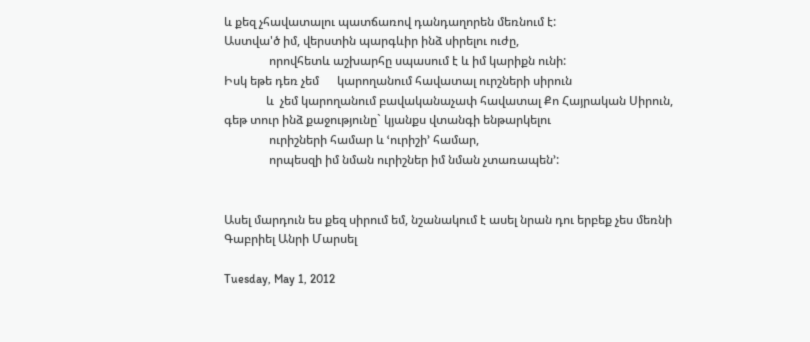և քեզ չհավատալու պատճառով դանդաղորեն մեռնում է:
Աստվա'ծ իմ, վերստին պարգևիր ինձ սիրելու ուժը,
               որովհետև աշխարհը սպասում է և իմ կարիքն ունի:
Իսկ եթե դեռ չեմ      կարողանում հավատալ ուրշների սիրուն
              և  չեմ կարողանում բավականաչափ հավատալ Քո Հայրական Սիրուն,               գեթ տուր ինձ քաջությունը` կյանքս վտանգի ենթարկելու
               ուրիշների համար և ՙուրիշի՚ համար,
               որպեսզի իմ նման ուրիշներ իմ նման չտառապեն՚:


Ասել մարդուն ես քեզ սիրում եմ, նշանակում է ասել նրան դու երբեք չես մեռնի
Գաբրիել Անրի Մարսել

Tuesday, May 1, 2012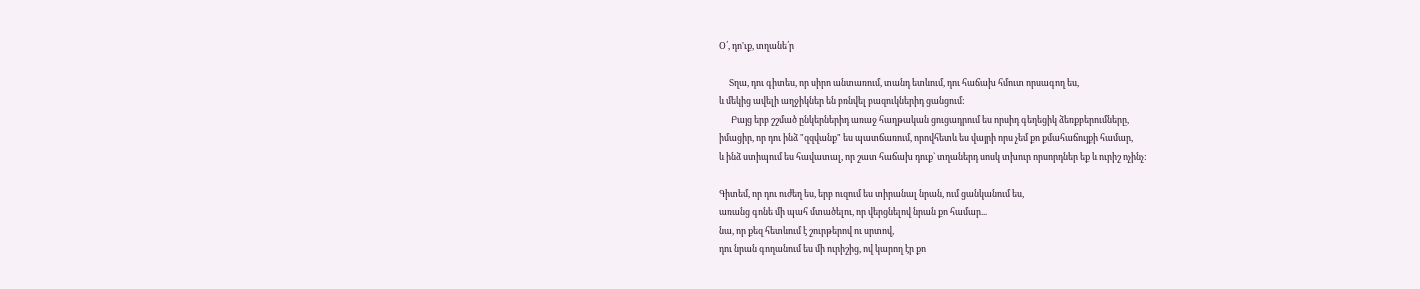Օ՛, դո'ւք, տղանե՛ր

     Տղա, դու գիտես, որ սիրո անտառում, տանդ ետևում, դու հաճախ հմուտ որսագող ես,
և մեկից ավելի աղջիկներ են բռնվել բազուկներիդ ցանցում:
      Բայց երբ շշմած ընկերներիդ առաջ հաղթական ցուցադրում ես որսիդ գեղեցիկ ձեռքբերումները,
իմացիր, որ դու ինձ "զզվանք" ես պատճառում, որովհետև ես վայրի որս չեմ քո քմահաճույքի համար,
և ինձ ստիպում ես հավատալ, որ շատ հաճախ դուք` տղաներդ սոսկ տխուր որսորդներ եք և ուրիշ ոչինչ:

Գիտեմ, որ դու ուժեղ ես, երբ ուզում ես տիրանալ նրան, ում ցանկանում ես,
առանց գոնե մի պահ մտածելու, որ վերցնելով նրան քո համար...
նա, որ քեզ հետևում է շուրթերով ու սրտով,
դու նրան գողանում ես մի ուրիշից, ով կարող էր քո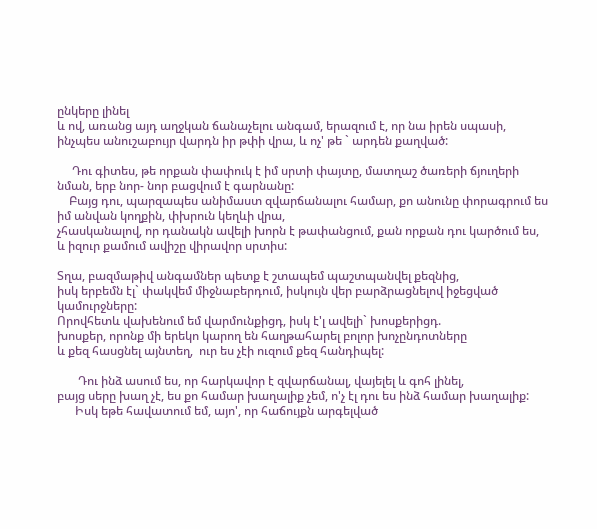ընկերը լինել
և ով, առանց այդ աղջկան ճանաչելու անգամ, երազում է, որ նա իրեն սպասի,
ինչպես անուշաբույր վարդն իր թփի վրա, և ոչ' թե ` արդեն քաղված:

     Դու գիտես, թե որքան փափուկ է իմ սրտի փայտը, մատղաշ ծառերի ճյուղերի նման, երբ նոր- նոր բացվում է գարնանը:
    Բայց դու, պարզապես անիմաստ զվարճանալու համար, քո անունը փորագրում ես իմ անվան կողքին, փխրուն կեղևի վրա,
չհասկանալով, որ դանակն ավելի խորն է թափանցում, քան որքան դու կարծում ես,
և իզուր քամում ավիշը վիրավոր սրտիս:

Տղա, բազմաթիվ անգամներ պետք է շտապեմ պաշտպանվել քեզնից,
իսկ երբեմն էլ` փակվեմ միջնաբերդում, իսկույն վեր բարձրացնելով իջեցված կամուրջները:
Որովհետև վախենում եմ վարմունքիցդ, իսկ է'լ ավելի` խոսքերիցդ.
խոսքեր, որոնք մի երեկո կարող են հաղթահարել բոլոր խոչընդոտները
և քեզ հասցնել այնտեղ,  ուր ես չէի ուզում քեզ հանդիպել:

       Դու ինձ ասում ես, որ հարկավոր է զվարճանալ, վայելել և գոհ լինել,
բայց սերը խաղ չէ, ես քո համար խաղալիք չեմ, ո'չ էլ դու ես ինձ համար խաղալիք:
      Իսկ եթե հավատում եմ, այո', որ հաճույքն արգելված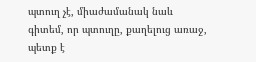պտուղ չէ, միաժամանակ նաև գիտեմ, որ պտուղը, քաղելուց առաջ, պետք է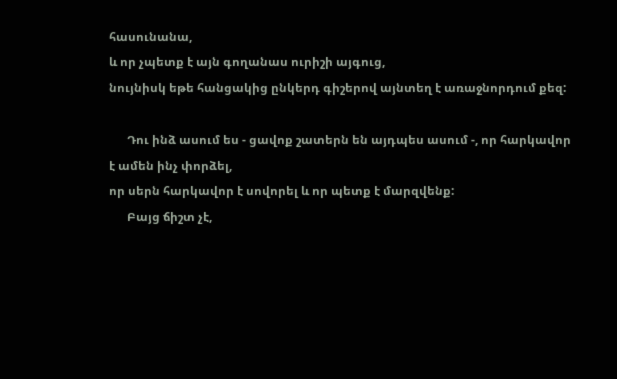հասունանա,
և որ չպետք է այն գողանաս ուրիշի այգուց,
նույնիսկ եթե հանցակից ընկերդ գիշերով այնտեղ է առաջնորդում քեզ:

      Դու ինձ ասում ես - ցավոք շատերն են այդպես ասում -, որ հարկավոր է ամեն ինչ փորձել,
որ սերն հարկավոր է սովորել և որ պետք է մարզվենք:
      Բայց ճիշտ չէ,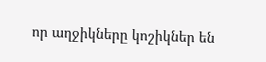որ աղջիկները կոշիկներ են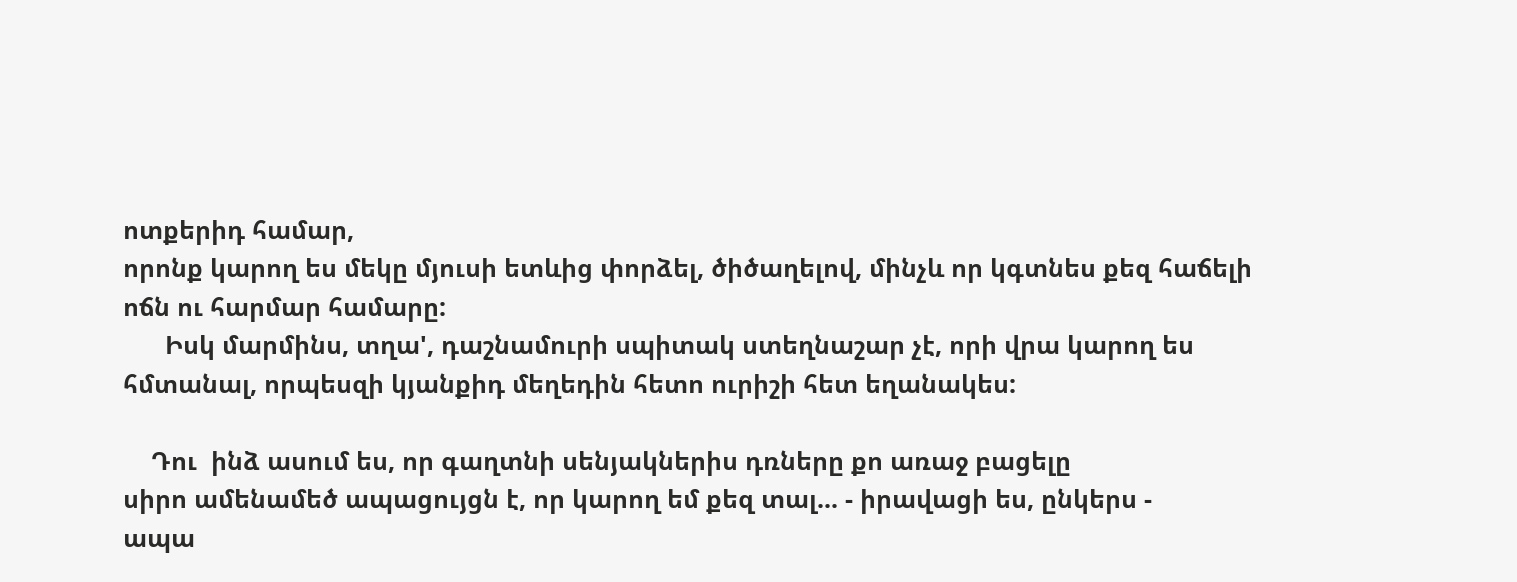ոտքերիդ համար,
որոնք կարող ես մեկը մյուսի ետևից փորձել, ծիծաղելով, մինչև որ կգտնես քեզ հաճելի ոճն ու հարմար համարը:
      Իսկ մարմինս, տղա', դաշնամուրի սպիտակ ստեղնաշար չէ, որի վրա կարող ես հմտանալ, որպեսզի կյանքիդ մեղեդին հետո ուրիշի հետ եղանակես:

    Դու  ինձ ասում ես, որ գաղտնի սենյակներիս դռները քո առաջ բացելը
սիրո ամենամեծ ապացույցն է, որ կարող եմ քեզ տալ... - իրավացի ես, ընկերս -
ապա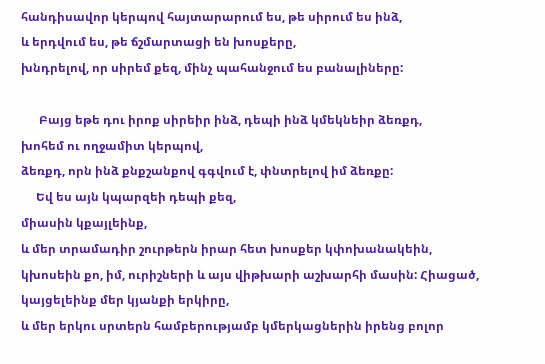հանդիսավոր կերպով հայտարարում ես, թե սիրում ես ինձ,
և երդվում ես, թե ճշմարտացի են խոսքերը,
խնդրելով, որ սիրեմ քեզ, մինչ պահանջում ես բանալիները:

      Բայց եթե դու իրոք սիրեիր ինձ, դեպի ինձ կմեկնեիր ձեռքդ,
խոհեմ ու ողջամիտ կերպով,
ձեռքդ, որն ինձ քնքշանքով գգվում է, փնտրելով իմ ձեռքը:
     Եվ ես այն կպարզեի դեպի քեզ,
միասին կքայլեինք,
և մեր տրամադիր շուրթերն իրար հետ խոսքեր կփոխանակեին, կխոսեին քո, իմ, ուրիշների և այս վիթխարի աշխարհի մասին: Հիացած, կայցելեինք մեր կյանքի երկիրը,
և մեր երկու սրտերն համբերությամբ կմերկացներին իրենց բոլոր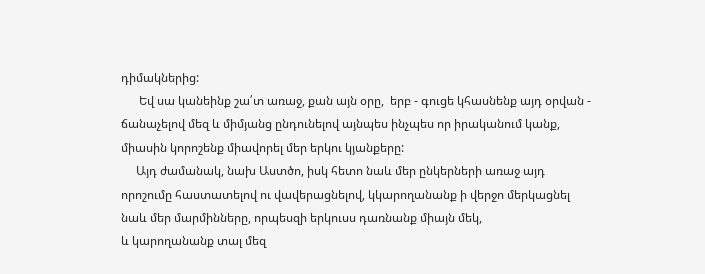դիմակներից:
      Եվ սա կանեինք շա՛տ առաջ, քան այն օրը,  երբ - գուցե կհասնենք այդ օրվան - ճանաչելով մեզ և միմյանց ընդունելով այնպես ինչպես որ իրականում կանք,
միասին կորոշենք միավորել մեր երկու կյանքերը:
     Այդ ժամանակ, նախ Աստծո, իսկ հետո նաև մեր ընկերների առաջ այդ որոշումը հաստատելով ու վավերացնելով, կկարողանանք ի վերջո մերկացնել նաև մեր մարմինները, որպեսզի երկուսս դառնանք միայն մեկ,
և կարողանանք տալ մեզ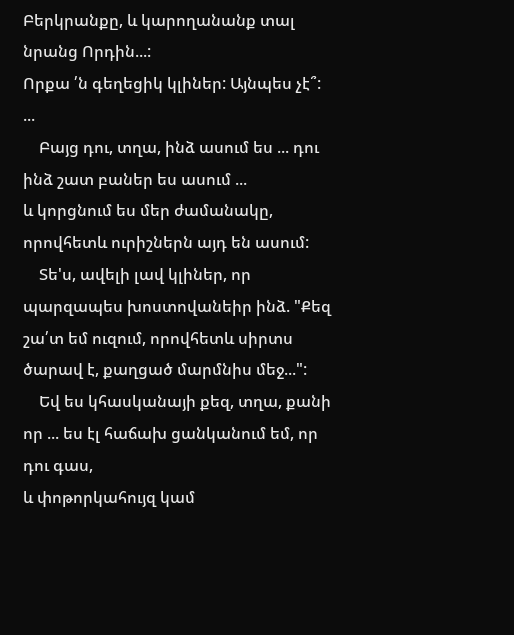Բերկրանքը, և կարողանանք տալ նրանց Որդին...:
Որքա ՛ն գեղեցիկ կլիներ: Այնպես չէ՞:
...
    Բայց դու, տղա, ինձ ասում ես ... դու ինձ շատ բաներ ես ասում ...
և կորցնում ես մեր ժամանակը, որովհետև ուրիշներն այդ են ասում:
    Տե'ս, ավելի լավ կլիներ, որ պարզապես խոստովանեիր ինձ. "Քեզ շա՛տ եմ ուզում, որովհետև սիրտս ծարավ է, քաղցած մարմնիս մեջ...":
    Եվ ես կհասկանայի քեզ, տղա, քանի որ ... ես էլ հաճախ ցանկանում եմ, որ դու գաս,
և փոթորկահույզ կամ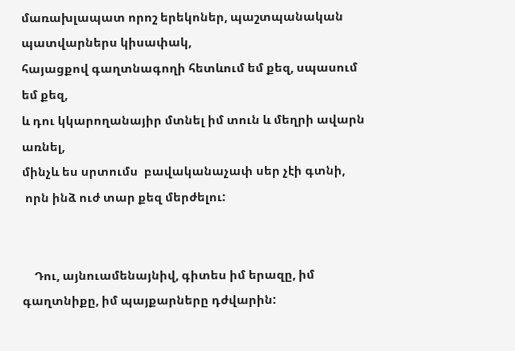մառախլապատ որոշ երեկոներ, պաշտպանական պատվարներս կիսափակ,
հայացքով գաղտնագողի հետևում եմ քեզ, սպասում եմ քեզ,
և դու կկարողանայիր մտնել իմ տուն և մեղրի ավարն առնել,
մինչև ես սրտումս  բավականաչափ սեր չէի գտնի,
 որն ինձ ուժ տար քեզ մերժելու:


    Դու, այնուամենայնիվ, գիտես իմ երազը, իմ գաղտնիքը, իմ պայքարները դժվարին: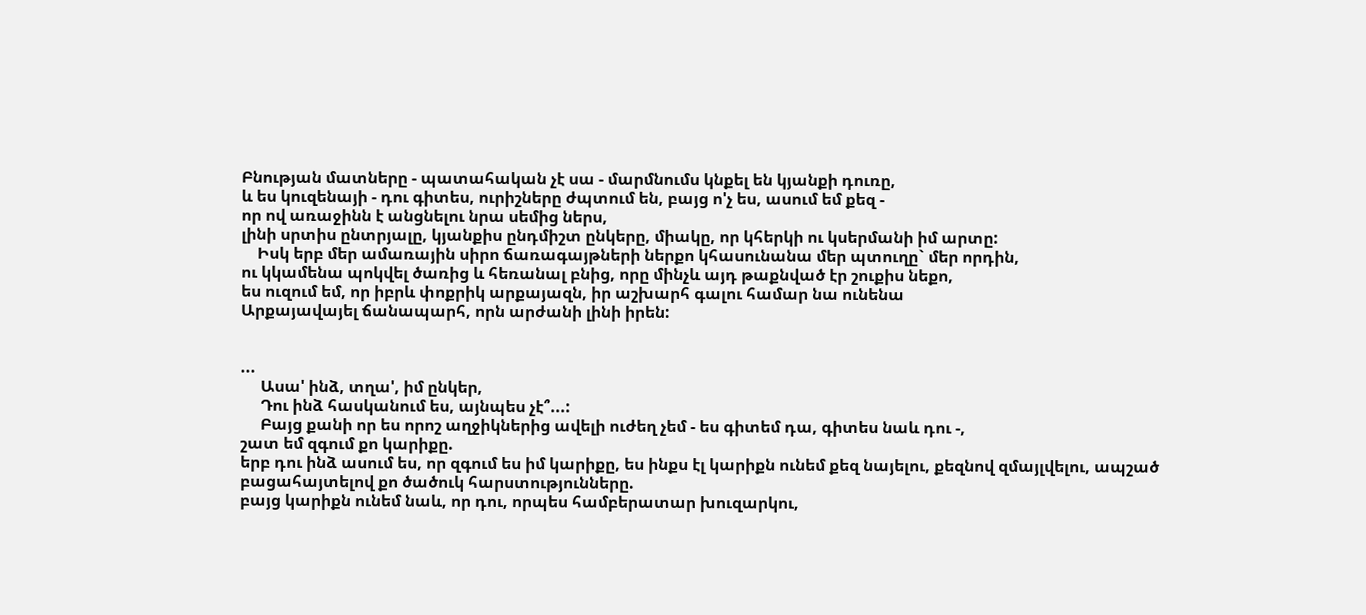Բնության մատները - պատահական չէ սա - մարմնումս կնքել են կյանքի դուռը,
և ես կուզենայի - դու գիտես, ուրիշները ժպտում են, բայց ո'չ ես, ասում եմ քեզ -
որ ով առաջինն է անցնելու նրա սեմից ներս,
լինի սրտիս ընտրյալը, կյանքիս ընդմիշտ ընկերը, միակը, որ կհերկի ու կսերմանի իմ արտը:
    Իսկ երբ մեր ամառային սիրո ճառագայթների ներքո կհասունանա մեր պտուղը` մեր որդին,
ու կկամենա պոկվել ծառից և հեռանալ բնից, որը մինչև այդ թաքնված էր շուքիս նեքո,
ես ուզում եմ, որ իբրև փոքրիկ արքայազն, իր աշխարհ գալու համար նա ունենա
Արքայավայել ճանապարհ, որն արժանի լինի իրեն:


...
     Ասա' ինձ, տղա', իմ ընկեր,
     Դու ինձ հասկանում ես, այնպես չէ՞...:
     Բայց քանի որ ես որոշ աղջիկներից ավելի ուժեղ չեմ - ես գիտեմ դա, գիտես նաև դու -,
շատ եմ զգում քո կարիքը.
երբ դու ինձ ասում ես, որ զգում ես իմ կարիքը, ես ինքս էլ կարիքն ունեմ քեզ նայելու, քեզնով զմայլվելու, ապշած բացահայտելով քո ծածուկ հարստությունները.
բայց կարիքն ունեմ նաև, որ դու, որպես համբերատար խուզարկու,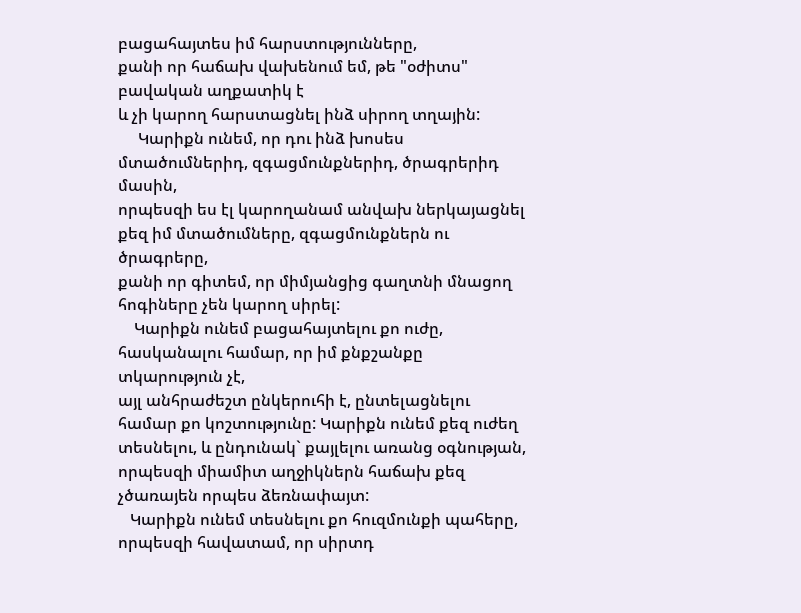բացահայտես իմ հարստությունները,
քանի որ հաճախ վախենում եմ, թե "օժիտս" բավական աղքատիկ է
և չի կարող հարստացնել ինձ սիրող տղային:
     Կարիքն ունեմ, որ դու ինձ խոսես մտածումներիդ, զգացմունքներիդ, ծրագրերիդ մասին,
որպեսզի ես էլ կարողանամ անվախ ներկայացնել քեզ իմ մտածումները, զգացմունքներն ու ծրագրերը,
քանի որ գիտեմ, որ միմյանցից գաղտնի մնացող հոգիները չեն կարող սիրել:
    Կարիքն ունեմ բացահայտելու քո ուժը, հասկանալու համար, որ իմ քնքշանքը տկարություն չէ,
այլ անհրաժեշտ ընկերուհի է, ընտելացնելու համար քո կոշտությունը: Կարիքն ունեմ քեզ ուժեղ տեսնելու, և ընդունակ` քայլելու առանց օգնության,
որպեսզի միամիտ աղջիկներն հաճախ քեզ չծառայեն որպես ձեռնափայտ:
   Կարիքն ունեմ տեսնելու քո հուզմունքի պահերը, որպեսզի հավատամ, որ սիրտդ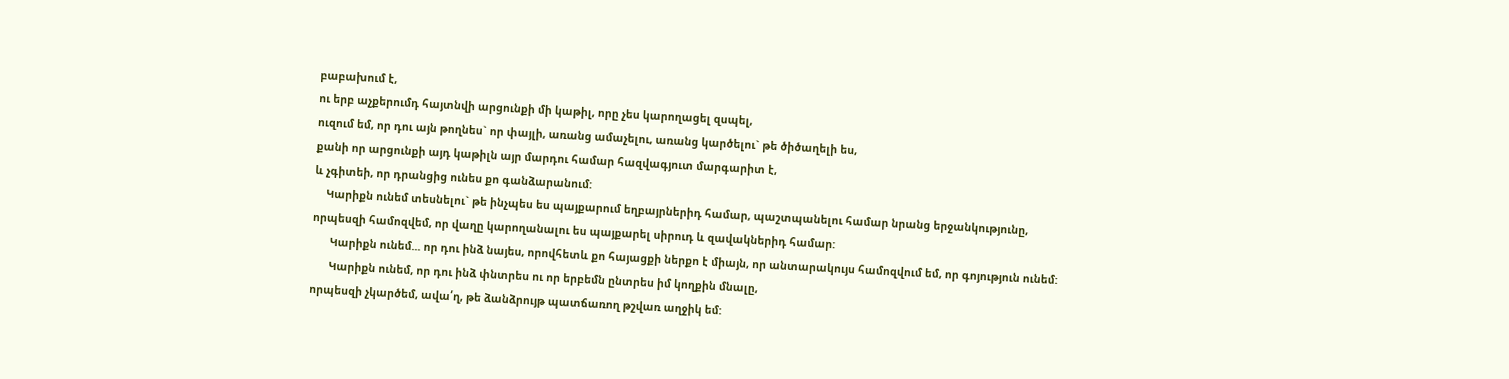բաբախում է,
ու երբ աչքերումդ հայտնվի արցունքի մի կաթիլ, որը չես կարողացել զսպել,
ուզում եմ, որ դու այն թողնես` որ փայլի, առանց ամաչելու, առանց կարծելու` թե ծիծաղելի ես,
քանի որ արցունքի այդ կաթիլն այր մարդու համար հազվագյուտ մարգարիտ է,
և չգիտեի, որ դրանցից ունես քո գանձարանում:
    Կարիքն ունեմ տեսնելու` թե ինչպես ես պայքարում եղբայրներիդ համար, պաշտպանելու համար նրանց երջանկությունը,
որպեսզի համոզվեմ, որ վաղը կարողանալու ես պայքարել սիրուդ և զավակներիդ համար:
      Կարիքն ունեմ... որ դու ինձ նայես, որովհետև քո հայացքի ներքո է միայն, որ անտարակույս համոզվում եմ, որ գոյություն ունեմ:
      Կարիքն ունեմ, որ դու ինձ փնտրես ու որ երբեմն ընտրես իմ կողքին մնալը,
որպեսզի չկարծեմ, ավա՛ղ, թե ձանձրույթ պատճառող թշվառ աղջիկ եմ: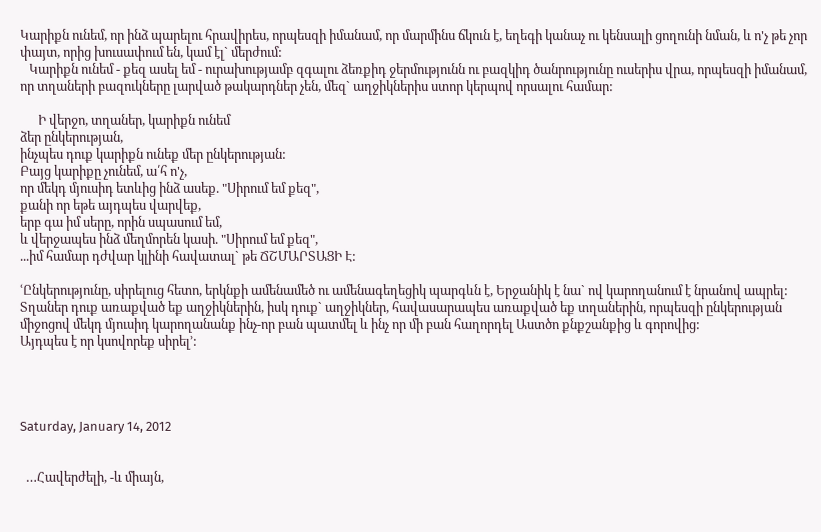Կարիքն ունեմ, որ ինձ պարելու հրավիրես, որպեսզի իմանամ, որ մարմինս ճկուն է, եղեգի կանաչ ու կենսալի ցողունի նման, և ո'չ թե չոր փայտ, որից խուսափում են, կամ էլ` մերժում:
   Կարիքն ունեմ - քեզ ասել եմ - ուրախությամբ զգալու ձեռքիդ ջերմությունն ու բազկիդ ծանրությունը ուսերիս վրա, որպեսզի իմանամ, որ տղաների բազուկները լարված թակարդներ չեն, մեզ` աղջիկներիս ստոր կերպով որսալու համար:

      Ի վերջո, տղաներ, կարիքն ունեմ
ձեր ընկերության,
ինչպես դուք կարիքն ունեք մեր ընկերության:
Բայց կարիքը չունեմ, ա՛հ ո'չ,
որ մեկդ մյուսիդ ետևից ինձ ասեք. "Սիրում եմ քեզ",
քանի որ եթե այդպես վարվեք,
երբ գա իմ սերը, որին սպասում եմ,
և վերջապես ինձ մեղմորեն կասի. "Սիրում եմ քեզ",
...իմ համար դժվար կլինի հավատալ` թե ՃՇՄԱՐՏԱՑԻ Է:

ՙԸնկերությունը, սիրելուց հետո, երկնքի ամենամեծ ու ամենագեղեցիկ պարգևն է, Երջանիկ է նա` ով կարողանում է նրանով ապրել:
Տղաներ դուք առաքված եք աղջիկներին, իսկ դուք` աղջիկներ, հավասարապես առաքված եք տղաներին, որպեսզի ընկերության միջոցով մեկդ մյուսիդ կարողանանք ինչ-որ բան պատմել և ինչ որ մի բան հաղորդել Աստծո քնքշանքից և գորովից:
Այդպես է որ կսովորեք սիրել՚:




Saturday, January 14, 2012


  …Հավերժելի, -և միայն,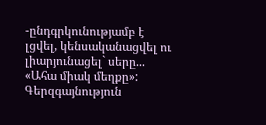-ընդգրկունությամբ է լցվել, կենսականացվել ու լիարյունացել` սերը... «Ահա միակ մեղքը»: Գերզգայնություն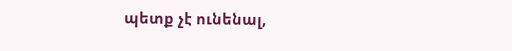պետք չէ ունենալ,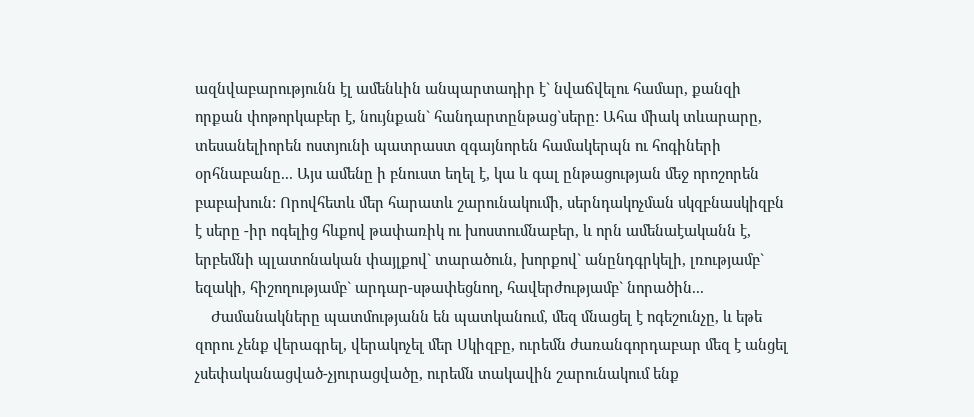ազնվաբարությունն էլ ամենևին անպարտադիր է` նվաճվելու համար, քանզի որքան փոթորկաբեր է, նույնքան` հանդարտընթաց`սերը: Ահա միակ տևարարը, տեսանելիորեն ոստյունի պատրաստ զգայնորեն համակերպն ու հոգիների օրհնաբանը... Այս ամենը ի բնուստ եղել է, կա և գալ ընթացության մեջ որոշորեն բաբախուն: Որովհետև մեր հարատև շարունակումի, սերնդակոչման սկզբնասկիզբն է սերը -իր ոգելից հևքով թափառիկ ու խոստումնաբեր, և որն ամենաէականն է, երբեմնի պլատոնական փայլքով` տարածուն, խորքով` անընդգրկելի, լռությամբ` եզակի, հիշողությամբ` արդար-սթափեցնող, հավերժությամբ` նորածին...
    Ժամանակները պատմությանն են պատկանում, մեզ մնացել է ոգեշունչը, և եթե զորու չենք վերագրել, վերակոչել մեր Սկիզբը, ուրեմն ժառանգորդաբար մեզ է անցել չսեփականացված-չյուրացվածը, ուրեմն տակավին շարունակում ենք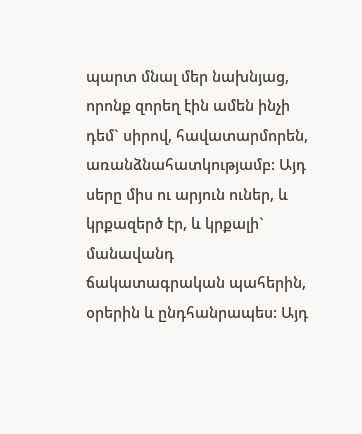պարտ մնալ մեր նախնյաց, որոնք զորեղ էին ամեն ինչի դեմ` սիրով, հավատարմորեն, առանձնահատկությամբ: Այդ սերը միս ու արյուն ուներ, և կրքազերծ էր, և կրքալի` մանավանդ ճակատագրական պահերին, օրերին և ընդհանրապես: Այդ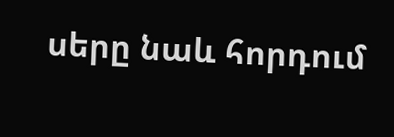սերը նաև հորդում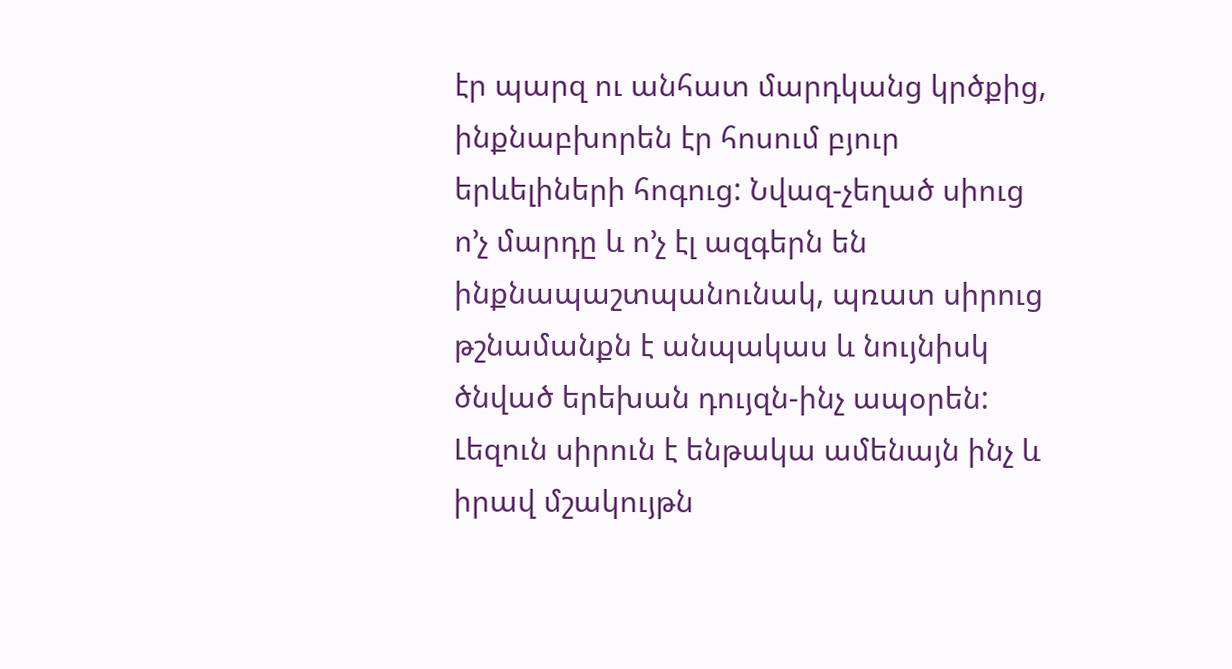էր պարզ ու անհատ մարդկանց կրծքից, ինքնաբխորեն էր հոսում բյուր երևելիների հոգուց: Նվազ-չեղած սիուց ո’չ մարդը և ո’չ էլ ազգերն են ինքնապաշտպանունակ, պռատ սիրուց թշնամանքն է անպակաս և նույնիսկ ծնված երեխան դույզն-ինչ ապօրեն: Լեզուն սիրուն է ենթակա ամենայն ինչ և իրավ մշակույթն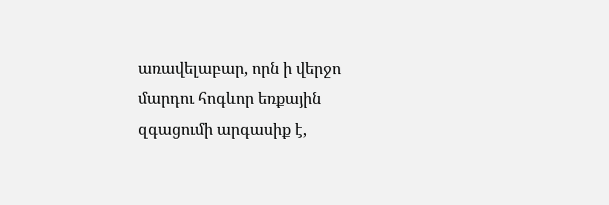առավելաբար, որն ի վերջո մարդու հոգևոր եռքային զգացումի արգասիք է,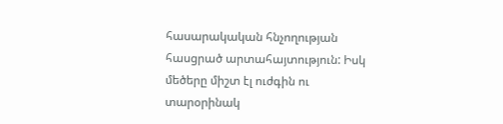հասարակական հնչողության հասցրած արտահայտություն: Իսկ մեծերը միշտ էլ ուժգին ու տարօրինակ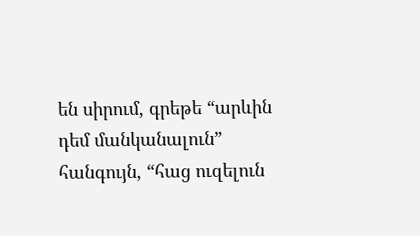են սիրում, գրեթե “արևին դեմ մանկանալուն” հանգույն, “հաց ուզելուն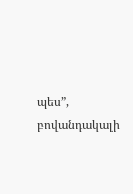պես”, բովանդակալի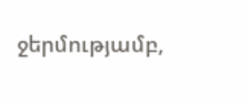ջերմությամբ,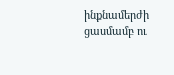ինքնամերժի ցասմամբ ու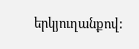երկյուղանքով: